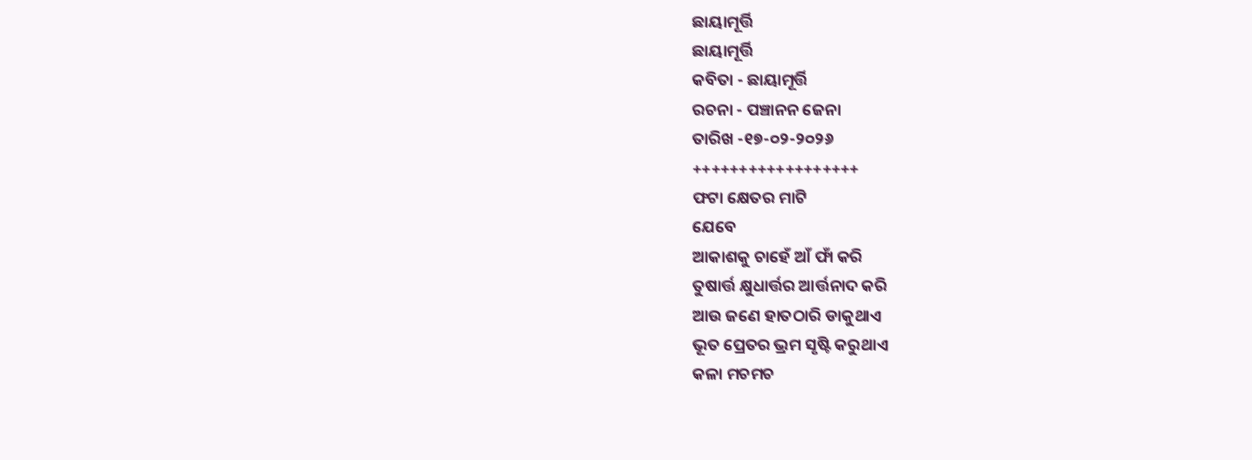ଛାୟାମୂର୍ତ୍ତି
ଛାୟାମୂର୍ତ୍ତି
କବିତା - ଛାୟାମୂର୍ତ୍ତି
ରଚନା - ପଞ୍ଚାନନ ଜେନା
ତାରିଖ -୧୭-୦୨-୨୦୨୬
++++++++++++++++++
ଫଟା କ୍ଷେତର ମାଟି
ଯେବେ
ଆକାଶକୁ ଚାହେଁ ଆଁ ଫାଁ କରି
ତୁଷାର୍ତ୍ତ କ୍ଷୁଧାର୍ତ୍ତର ଆର୍ତ୍ତନାଦ କରି
ଆଉ ଜଣେ ହାତଠାରି ଡାକୁଥାଏ
ଭୂତ ପ୍ରେତର ଭ୍ରମ ସୃଷ୍ଟି କରୁଥାଏ
କଳା ମଚମଚ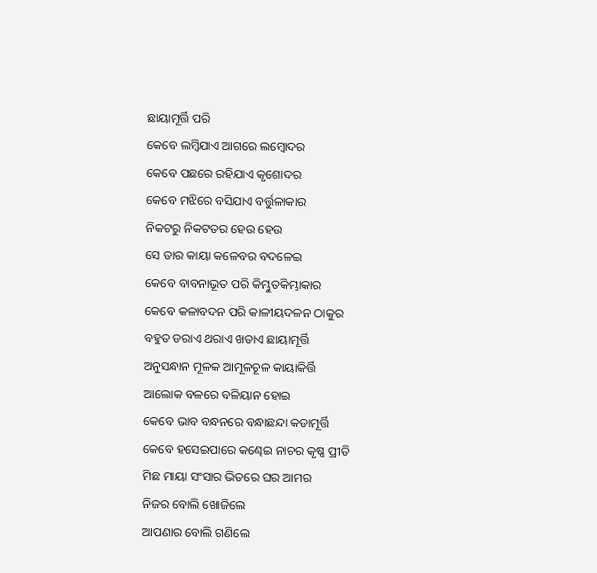ଛାୟାମୂର୍ତ୍ତି ପରି
କେବେ ଲମ୍ବିଯାଏ ଆଗରେ ଲମ୍ବୋଦର
କେବେ ପଛରେ ରହିଯାଏ କୃଶୋଦର
କେବେ ମଝିରେ ବସିଯାଏ ବର୍ତ୍ତୁଳାକାର
ନିକଟରୁ ନିକଟତର ହେଉ ହେଉ
ସେ ତାର କାୟା କଳେବର ବଦଳେଇ
କେବେ ବାବନାଭୂତ ପରି କିମ୍ଭୁତକିମ୍ଭାକାର
କେବେ କଳାବଦନ ପରି କାଳୀୟଦଳନ ଠାକୁର
ବହୁତ ଡରାଏ ଥରାଏ ଖତାଏ ଛାୟାମୂର୍ତ୍ତି
ଅନୁସନ୍ଧାନ ମୂଳକ ଆମୂଳଚୂଳ କାୟାକିର୍ତ୍ତି
ଆଲୋକ ବଳରେ ବଳିୟାନ ହୋଇ
କେବେ ଭାବ ବନ୍ଧନରେ ବନ୍ଧାଛନ୍ଦା କଡାମୂର୍ତ୍ତି
କେବେ ହସେଇପାରେ କଣ୍ଢେଇ ନାଚର କୃଷ୍ଣ ପ୍ରୀତି
ମିଛ ମାୟା ସଂସାର ଭିତରେ ଘର ଆମର
ନିଜର ବୋଲି ଖୋଜିଲେ
ଆପଣାର ବୋଲି ଗଣିଲେ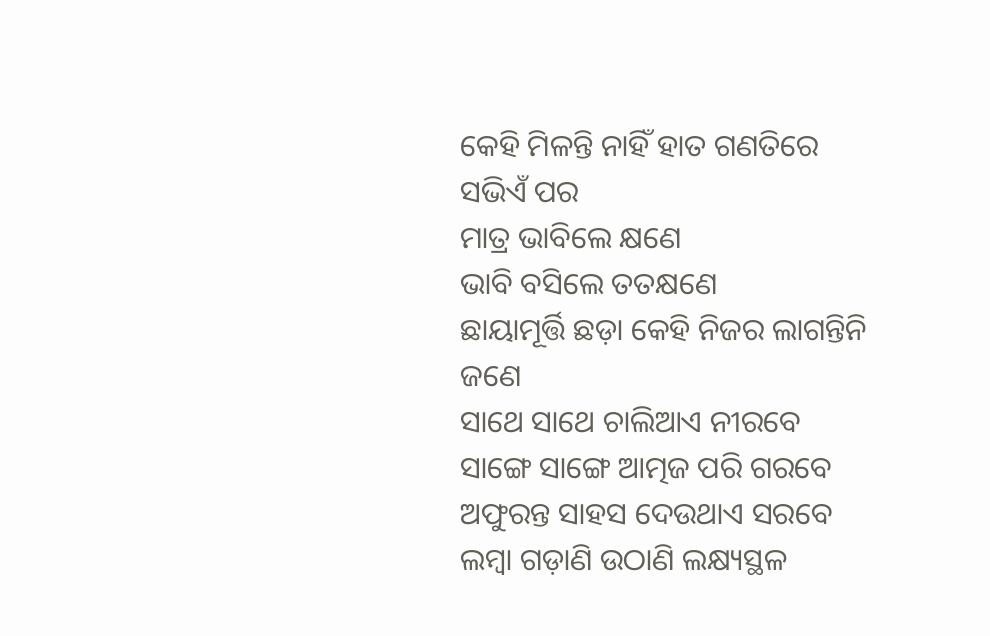କେହି ମିଳନ୍ତି ନାହିଁ ହାତ ଗଣତିରେ
ସଭିଏଁ ପର
ମାତ୍ର ଭାବିଲେ କ୍ଷଣେ
ଭାବି ବସିଲେ ତତକ୍ଷଣେ
ଛାୟାମୂର୍ତ୍ତି ଛଡ଼ା କେହି ନିଜର ଲାଗନ୍ତିନି ଜଣେ
ସାଥେ ସାଥେ ଚାଲିଆଏ ନୀରବେ
ସାଙ୍ଗେ ସାଙ୍ଗେ ଆତ୍ମଜ ପରି ଗରବେ
ଅଫୁରନ୍ତ ସାହସ ଦେଉଥାଏ ସରବେ
ଲମ୍ବା ଗଡ଼ାଣି ଉଠାଣି ଲକ୍ଷ୍ୟସ୍ଥଳ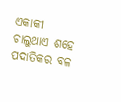ଏକାକୀ
ଚାଲୁଥାଏ ଶହେ ପଦାତିକର ବଳ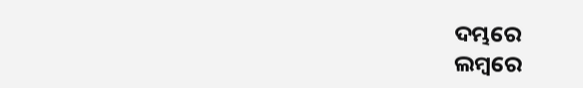ଦମ୍ଭରେ
ଲମ୍ବରେ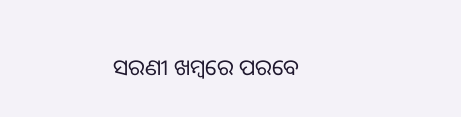ସରଣୀ ଖମ୍ବରେ ପରବେ